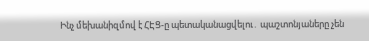Ինչ մեխանիզմով է ՀԷՑ-ը պետականացվելու․ պաշտոնյաները չեն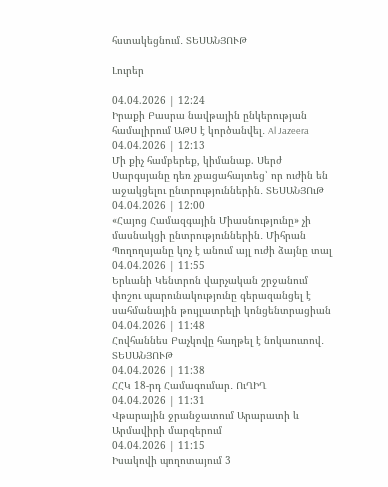հստակեցնում․ ՏԵՍԱՆՅՈՒԹ

Լուրեր

04.04.2026 | 12:24
Իրաքի Բասրա նավթային ընկերության համալիրում ԱԹՍ է կործանվել․ Al Jazeera
04.04.2026 | 12:13
Մի քիչ համբերեք, կիմանաք. Սերժ Սարգսյանը դեռ չբացահայտեց՝ որ ուժին են աջակցելու ընտրություններին․ ՏԵՍԱՆՅՈւԹ
04.04.2026 | 12:00
«Հայոց Համազգային Միասնությունը» չի մասնակցի ընտրություններին․ Միհրան Պողողսյանը կոչ է անում այլ ուժի ձայնը տալ
04.04.2026 | 11:55
Երևանի Կենտրոն վարչական շրջանում փոշու պարունակությունը գերազանցել է սահմանային թույլատրելի կոնցենտրացիան
04.04.2026 | 11:48
Հովհաննես Բաչկովը հաղթել է նոկաուտով․ ՏԵՍԱՆՅՈՒԹ
04.04.2026 | 11:38
ՀՀԿ 18-րդ Համագումար․ ՈւՂԻՂ
04.04.2026 | 11:31
Վթարային ջրանջատում Արարատի և Արմավիրի մարզերում
04.04.2026 | 11:15
Իսակովի պողոտայում 3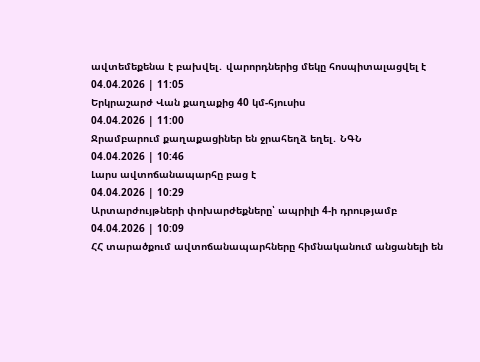ավտեմեքենա է բախվել․ վարորդներից մեկը հոսպիտալացվել է
04.04.2026 | 11:05
Երկրաշարժ Վան քաղաքից 40 կմ-հյուսիս
04.04.2026 | 11:00
Ջրամբարում քաղաքացիներ են ջրահեղձ եղել․ ՆԳՆ
04.04.2026 | 10:46
Լարս ավտոճանապարհը բաց է
04.04.2026 | 10:29
Արտարժույթների փոխարժեքները՝ ապրիլի 4-ի դրությամբ
04.04.2026 | 10:09
ՀՀ տարածքում ավտոճանապարհները հիմնականում անցանելի են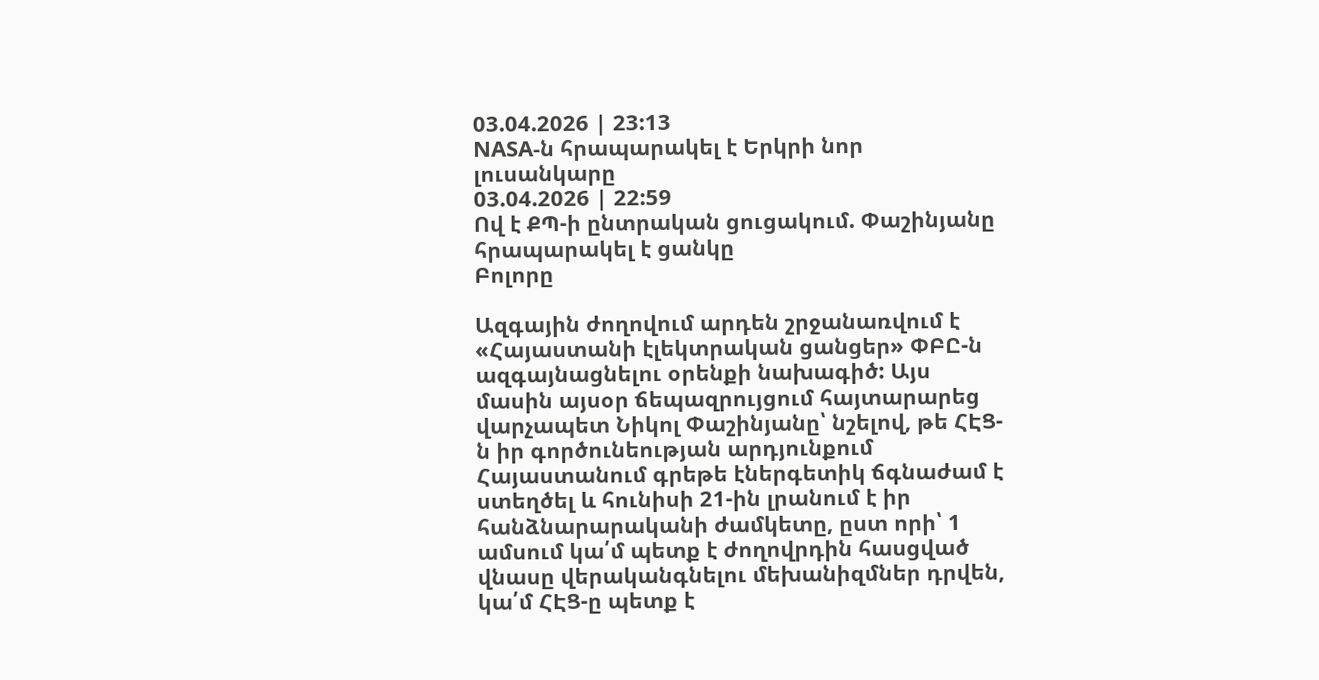03.04.2026 | 23:13
NASA-ն հրապարակել է Երկրի նոր լուսանկարը
03.04.2026 | 22:59
Ով է ՔՊ-ի ընտրական ցուցակում. Փաշինյանը հրապարակել է ցանկը
Բոլորը

Ազգային ժողովում արդեն շրջանառվում է «Հայաստանի էլեկտրական ցանցեր» ՓԲԸ-ն ազգայնացնելու օրենքի նախագիծ: Այս մասին այսօր ճեպազրույցում հայտարարեց վարչապետ Նիկոլ Փաշինյանը՝ նշելով, թե ՀԷՑ-ն իր գործունեության արդյունքում Հայաստանում գրեթե էներգետիկ ճգնաժամ է ստեղծել և հունիսի 21-ին լրանում է իր հանձնարարականի ժամկետը, ըստ որի՝ 1 ամսում կա՛մ պետք է ժողովրդին հասցված վնասը վերականգնելու մեխանիզմներ դրվեն, կա՛մ ՀԷՑ-ը պետք է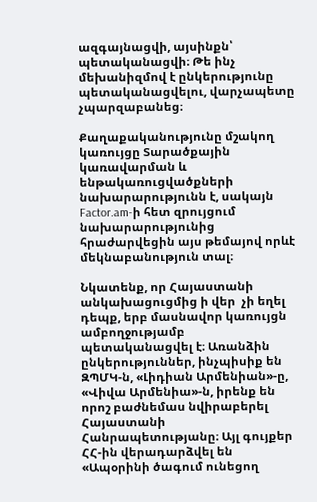ազգայնացվի, այսինքն՝ պետականացվի։ Թե ինչ մեխանիզմով է ընկերությունը պետականացվելու, վարչապետը չպարզաբանեց։

Քաղաքականությունը մշակող կառույցը Տարածքային կառավարման և ենթակառուցվածքների նախարարությունն է, սակայն Factor.am-ի հետ զրույցում նախարարությունից հրաժարվեցին այս թեմայով որևէ մեկնաբանություն տալ։

Նկատենք, որ Հայաստանի անկախացուցմից ի վեր  չի եղել դեպք, երբ մասնավոր կառույցն ամբողջությամբ պետականացվել է։ Առանձին ընկերություններ, ինչպիսիք են ԶՊՄԿ-ն, «Լիդիան Արմենիան»-ը, «Վիվա Արմենիա»-ն, իրենք են որոշ բաժնեմաս նվիրաբերել Հայաստանի Հանրապետությանը։ Այլ գույքեր ՀՀ-ին վերադարձվել են «Ապօրինի ծագում ունեցող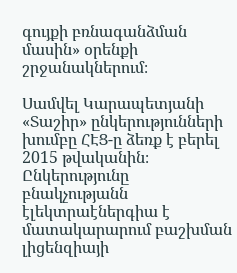գույքի բռնագանձման մասին» օրենքի շրջանակներում։

Սամվել Կարապետյանի «Տաշիր» ընկերությունների խումբը ՀԷՑ-ը ձեռք է բերել 2015 թվականին։ Ընկերությունը բնակչությանն էլեկտրաէներգիա է մատակարարում բաշխման լիցենզիայի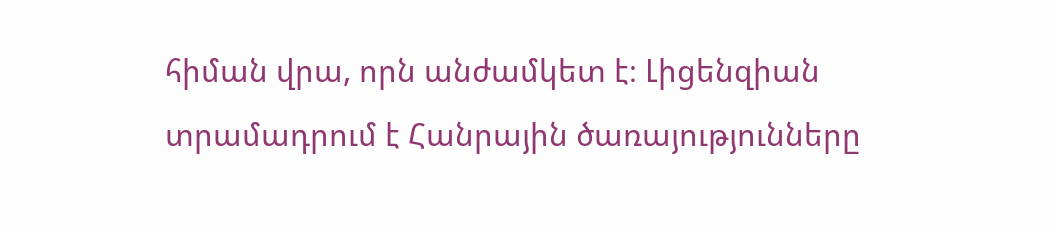հիման վրա, որն անժամկետ է։ Լիցենզիան տրամադրում է Հանրային ծառայությունները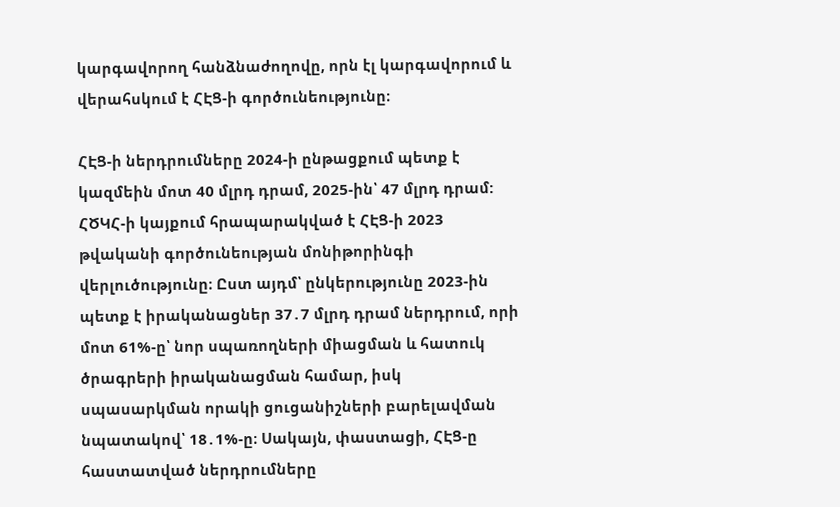կարգավորող հանձնաժողովը, որն էլ կարգավորում և վերահսկում է ՀԷՑ-ի գործունեությունը։

ՀԷՑ-ի ներդրումները 2024-ի ընթացքում պետք է կազմեին մոտ 40 մլրդ դրամ, 2025-ին՝ 47 մլրդ դրամ: ՀԾԿՀ-ի կայքում հրապարակված է ՀԷՑ-ի 2023 թվականի գործունեության մոնիթորինգի վերլուծությունը։ Ըստ այդմ՝ ընկերությունը 2023-ին պետք է իրականացներ 37․7 մլրդ դրամ ներդրում, որի մոտ 61%-ը՝ նոր սպառողների միացման և հատուկ ծրագրերի իրականացման համար, իսկ սպասարկման որակի ցուցանիշների բարելավման նպատակով՝ 18․1%-ը։ Սակայն, փաստացի, ՀԷՑ-ը հաստատված ներդրումները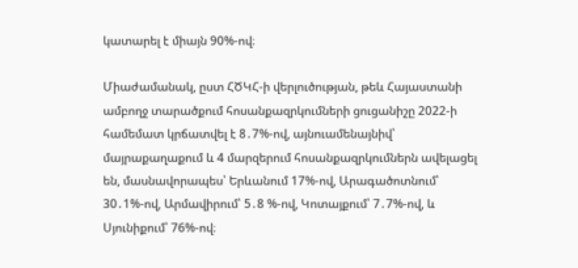կատարել է միայն 90%-ով։

Միաժամանակ, ըստ ՀԾԿՀ-ի վերլուծության, թեև Հայաստանի ամբողջ տարածքում հոսանքազրկումների ցուցանիշը 2022-ի համեմատ կրճատվել է 8․7%-ով, այնուամենայնիվ՝ մայրաքաղաքում և 4 մարզերում հոսանքազրկումներն ավելացել են, մասնավորապես՝ Երևանում 17%-ով, Արագածոտնում՝ 30․1%-ով, Արմավիրում՝ 5․8 %-ով, Կոտայքում՝ 7․7%-ով, և Սյունիքում՝ 76%-ով։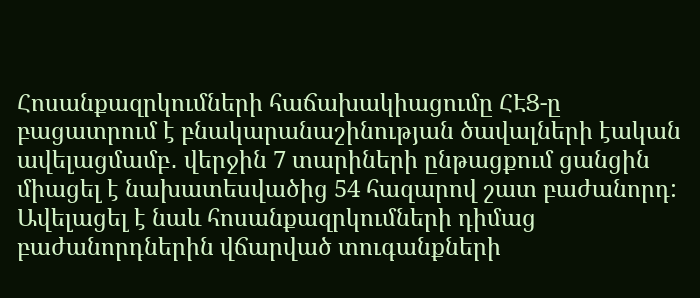Հոսանքազրկումների հաճախակիացումը ՀԷՑ-ը բացատրում է բնակարանաշինության ծավալների էական ավելացմամբ․ վերջին 7 տարիների ընթացքում ցանցին միացել է նախատեսվածից 54 հազարով շատ բաժանորդ: Ավելացել է նաև հոսանքազրկումների դիմաց բաժանորդներին վճարված տուգանքների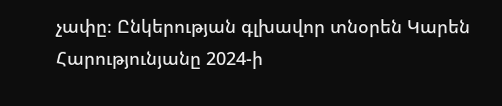չափը։ Ընկերության գլխավոր տնօրեն Կարեն Հարությունյանը 2024-ի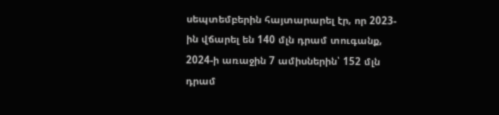սեպտեմբերին հայտարարել էր, որ 2023-ին վճարել են 140 մլն դրամ տուգանք, 2024-ի առաջին 7 ամիսներին՝ 152 մլն դրամ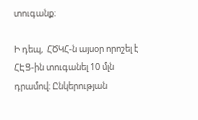տուգանք։

Ի դեպ,  ՀԾԿՀ-ն այսօր որոշել է ՀԷՑ-ին տուգանել 10 մլն դրամով։ Ընկերության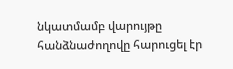նկատմամբ վարույթը հանձնաժողովը հարուցել էր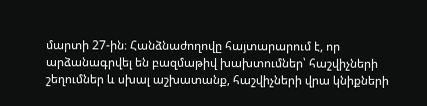մարտի 27-ին։ Հանձնաժողովը հայտարարում է, որ արձանագրվել են բազմաթիվ խախտումներ՝ հաշվիչների շեղումներ և սխալ աշխատանք, հաշվիչների վրա կնիքների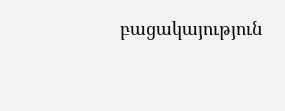բացակայություն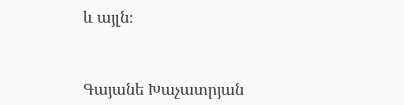և այլն։



Գայանե Խաչատրյան